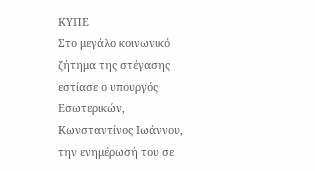ΚΥΠΕ
Στο μεγάλο κοινωνικό ζήτημα της στέγασης εστίασε ο υπουργός Εσωτερικών, Κωνσταντίνος Ιωάννου, την ενημέρωσή του σε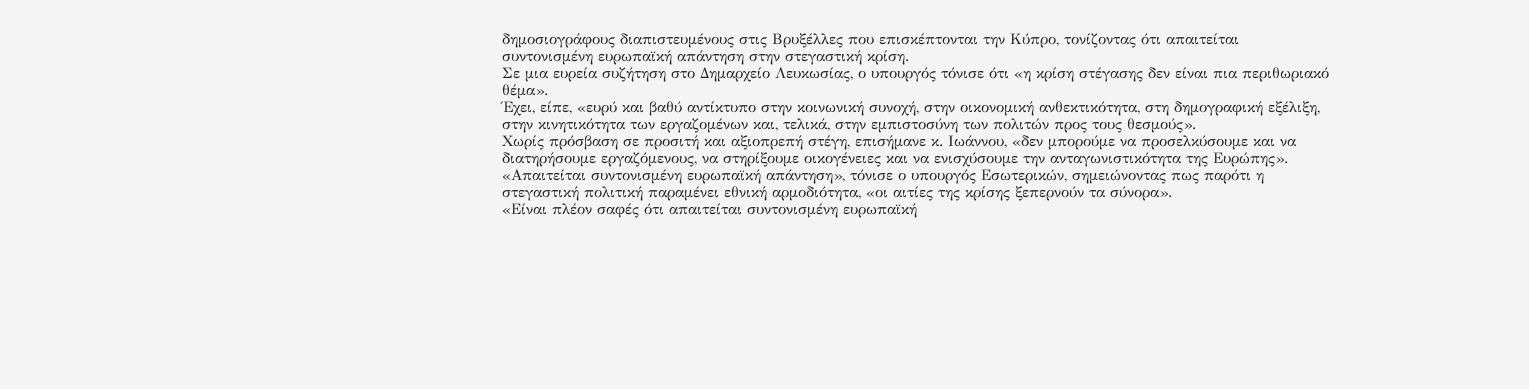δημοσιογράφους διαπιστευμένους στις Βρυξέλλες που επισκέπτονται την Κύπρο, τονίζοντας ότι απαιτείται συντονισμένη ευρωπαϊκή απάντηση στην στεγαστική κρίση.
Σε μια ευρεία συζήτηση στο Δημαρχείο Λευκωσίας, ο υπουργός τόνισε ότι «η κρίση στέγασης δεν είναι πια περιθωριακό θέμα».
Έχει, είπε, «ευρύ και βαθύ αντίκτυπο στην κοινωνική συνοχή, στην οικονομική ανθεκτικότητα, στη δημογραφική εξέλιξη, στην κινητικότητα των εργαζομένων και, τελικά, στην εμπιστοσύνη των πολιτών προς τους θεσμούς».
Χωρίς πρόσβαση σε προσιτή και αξιοπρεπή στέγη, επισήμανε κ. Ιωάννου, «δεν μπορούμε να προσελκύσουμε και να διατηρήσουμε εργαζόμενους, να στηρίξουμε οικογένειες και να ενισχύσουμε την ανταγωνιστικότητα της Ευρώπης».
«Απαιτείται συντονισμένη ευρωπαϊκή απάντηση», τόνισε ο υπουργός Εσωτερικών, σημειώνοντας πως παρότι η στεγαστική πολιτική παραμένει εθνική αρμοδιότητα, «οι αιτίες της κρίσης ξεπερνούν τα σύνορα».
«Είναι πλέον σαφές ότι απαιτείται συντονισμένη ευρωπαϊκή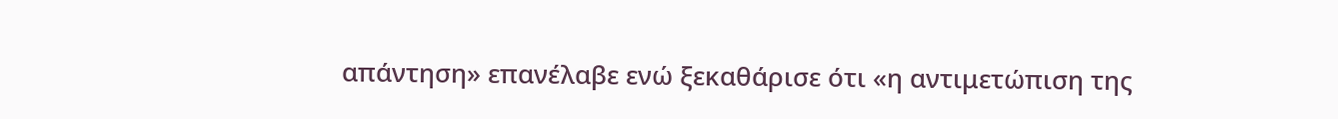απάντηση» επανέλαβε ενώ ξεκαθάρισε ότι «η αντιμετώπιση της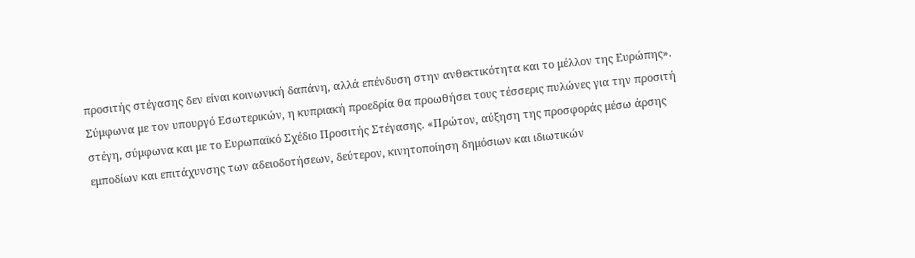προσιτής στέγασης δεν είναι κοινωνική δαπάνη, αλλά επένδυση στην ανθεκτικότητα και το μέλλον της Ευρώπης».
Σύμφωνα με τον υπουργό Εσωτερικών, η κυπριακή προεδρία θα προωθήσει τους τέσσερις πυλώνες για την προσιτή στέγη, σύμφωνα και με το Ευρωπαϊκό Σχέδιο Προσιτής Στέγασης. «Πρώτον, αύξηση της προσφοράς μέσω άρσης εμποδίων και επιτάχυνσης των αδειοδοτήσεων, δεύτερον, κινητοποίηση δημόσιων και ιδιωτικών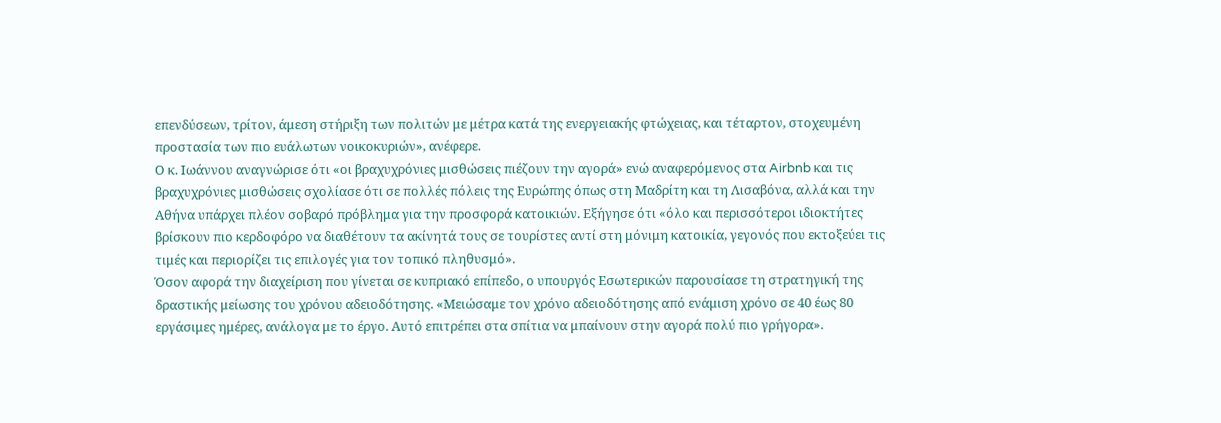επενδύσεων, τρίτον, άμεση στήριξη των πολιτών με μέτρα κατά της ενεργειακής φτώχειας, και τέταρτον, στοχευμένη προστασία των πιο ευάλωτων νοικοκυριών», ανέφερε.
Ο κ. Ιωάννου αναγνώρισε ότι «οι βραχυχρόνιες μισθώσεις πιέζουν την αγορά» ενώ αναφερόμενος στα Airbnb και τις βραχυχρόνιες μισθώσεις σχολίασε ότι σε πολλές πόλεις της Ευρώπης όπως στη Μαδρίτη και τη Λισαβόνα, αλλά και την Αθήνα υπάρχει πλέον σοβαρό πρόβλημα για την προσφορά κατοικιών. Εξήγησε ότι «όλο και περισσότεροι ιδιοκτήτες βρίσκουν πιο κερδοφόρο να διαθέτουν τα ακίνητά τους σε τουρίστες αντί στη μόνιμη κατοικία, γεγονός που εκτοξεύει τις τιμές και περιορίζει τις επιλογές για τον τοπικό πληθυσμό».
Όσον αφορά την διαχείριση που γίνεται σε κυπριακό επίπεδο, ο υπουργός Εσωτερικών παρουσίασε τη στρατηγική της δραστικής μείωσης του χρόνου αδειοδότησης. «Μειώσαμε τον χρόνο αδειοδότησης από ενάμιση χρόνο σε 40 έως 80 εργάσιμες ημέρες, ανάλογα με το έργο. Αυτό επιτρέπει στα σπίτια να μπαίνουν στην αγορά πολύ πιο γρήγορα».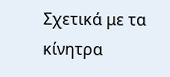Σχετικά με τα κίνητρα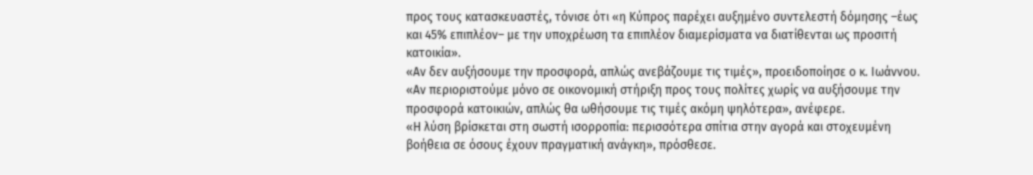προς τους κατασκευαστές, τόνισε ότι «η Κύπρος παρέχει αυξημένο συντελεστή δόμησης –έως και 45% επιπλέον– με την υποχρέωση τα επιπλέον διαμερίσματα να διατίθενται ως προσιτή κατοικία».
«Αν δεν αυξήσουμε την προσφορά, απλώς ανεβάζουμε τις τιμές», προειδοποίησε ο κ. Ιωάννου. «Αν περιοριστούμε μόνο σε οικονομική στήριξη προς τους πολίτες χωρίς να αυξήσουμε την προσφορά κατοικιών, απλώς θα ωθήσουμε τις τιμές ακόμη ψηλότερα», ανέφερε.
«Η λύση βρίσκεται στη σωστή ισορροπία: περισσότερα σπίτια στην αγορά και στοχευμένη βοήθεια σε όσους έχουν πραγματική ανάγκη», πρόσθεσε.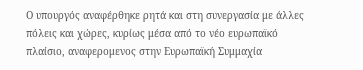Ο υπουργός αναφέρθηκε ρητά και στη συνεργασία με άλλες πόλεις και χώρες, κυρίως μέσα από το νέο ευρωπαϊκό πλαίσιο, αναφερομενος στην Ευρωπαϊκή Συμμαχία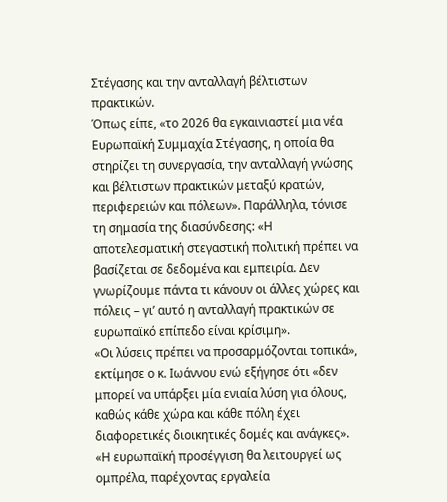Στέγασης και την ανταλλαγή βέλτιστων πρακτικών.
Όπως είπε, «το 2026 θα εγκαινιαστεί μια νέα Ευρωπαϊκή Συμμαχία Στέγασης, η οποία θα στηρίζει τη συνεργασία, την ανταλλαγή γνώσης και βέλτιστων πρακτικών μεταξύ κρατών, περιφερειών και πόλεων». Παράλληλα, τόνισε τη σημασία της διασύνδεσης: «Η αποτελεσματική στεγαστική πολιτική πρέπει να βασίζεται σε δεδομένα και εμπειρία. Δεν γνωρίζουμε πάντα τι κάνουν οι άλλες χώρες και πόλεις – γι’ αυτό η ανταλλαγή πρακτικών σε ευρωπαϊκό επίπεδο είναι κρίσιμη».
«Οι λύσεις πρέπει να προσαρμόζονται τοπικά», εκτίμησε ο κ. Ιωάννου ενώ εξήγησε ότι «δεν μπορεί να υπάρξει μία ενιαία λύση για όλους, καθώς κάθε χώρα και κάθε πόλη έχει διαφορετικές διοικητικές δομές και ανάγκες».
«Η ευρωπαϊκή προσέγγιση θα λειτουργεί ως ομπρέλα, παρέχοντας εργαλεία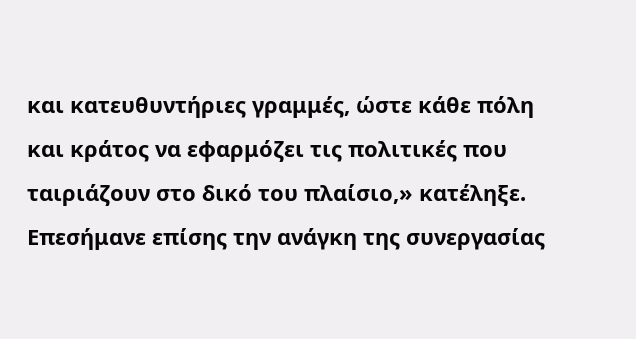και κατευθυντήριες γραμμές, ώστε κάθε πόλη και κράτος να εφαρμόζει τις πολιτικές που ταιριάζουν στο δικό του πλαίσιο,» κατέληξε.
Επεσήμανε επίσης την ανάγκη της συνεργασίας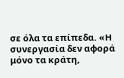σε όλα τα επίπεδα. «Η συνεργασία δεν αφορά μόνο τα κράτη,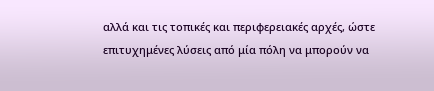αλλά και τις τοπικές και περιφερειακές αρχές, ώστε επιτυχημένες λύσεις από μία πόλη να μπορούν να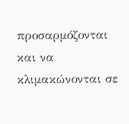προσαρμόζονται και να κλιμακώνονται σε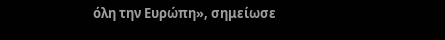όλη την Ευρώπη», σημείωσε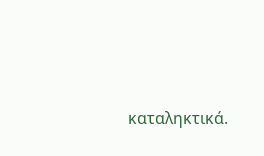καταληκτικά.